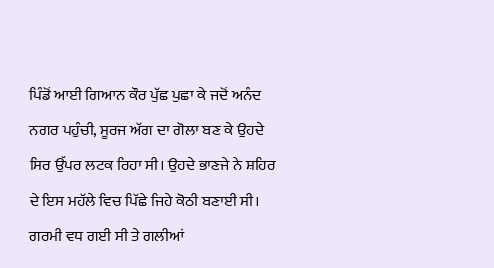ਪਿੰਡੋਂ ਆਈ ਗਿਆਨ ਕੌਰ ਪੁੱਛ ਪੁਛਾ ਕੇ ਜਦੋਂ ਅਨੰਦ ਨਗਰ ਪਹੁੰਚੀ, ਸੂਰਜ ਅੱਗ ਦਾ ਗੋਲਾ ਬਣ ਕੇ ਉਹਦੇ ਸਿਰ ਉੱਪਰ ਲਟਕ ਰਿਹਾ ਸੀ। ਉਹਦੇ ਭਾਣਜੇ ਨੇ ਸ਼ਹਿਰ ਦੇ ਇਸ ਮਹੱਲੇ ਵਿਚ ਪਿੱਛੇ ਜਿਹੇ ਕੋਠੀ ਬਣਾਈ ਸੀ। ਗਰਮੀ ਵਧ ਗਈ ਸੀ ਤੇ ਗਲੀਆਂ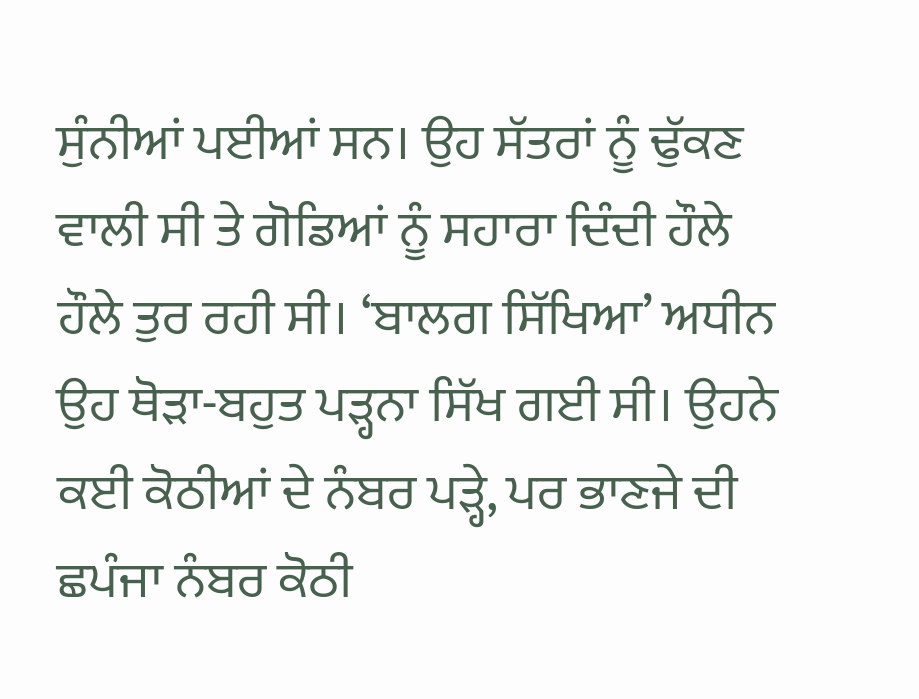ਸੁੰਨੀਆਂ ਪਈਆਂ ਸਨ। ਉਹ ਸੱਤਰਾਂ ਨੂੰ ਢੁੱਕਣ ਵਾਲੀ ਸੀ ਤੇ ਗੋਡਿਆਂ ਨੂੰ ਸਹਾਰਾ ਦਿੰਦੀ ਹੌਲੇ ਹੌਲੇ ਤੁਰ ਰਹੀ ਸੀ। ‘ਬਾਲਗ ਸਿੱਖਿਆ’ ਅਧੀਨ ਉਹ ਥੋਡ਼ਾ-ਬਹੁਤ ਪਡ਼੍ਹਨਾ ਸਿੱਖ ਗਈ ਸੀ। ਉਹਨੇ ਕਈ ਕੋਠੀਆਂ ਦੇ ਨੰਬਰ ਪਡ਼੍ਹੇ, ਪਰ ਭਾਣਜੇ ਦੀ ਛਪੰਜਾ ਨੰਬਰ ਕੋਠੀ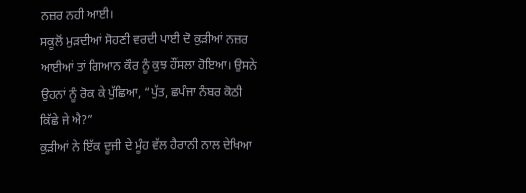ਨਜ਼ਰ ਨਹੀ ਆਈ।
ਸਕੂਲੋਂ ਮੁਡ਼ਦੀਆਂ ਸੋਹਣੀ ਵਰਦੀ ਪਾਈ ਦੋ ਕੁਡ਼ੀਆਂ ਨਜ਼ਰ ਆਈਆਂ ਤਾਂ ਗਿਆਨ ਕੌਰ ਨੂੰ ਕੁਝ ਹੌਂਸਲਾ ਹੋਇਆ। ਉਸਨੇ ਉਹਨਾਂ ਨੂੰ ਰੋਕ ਕੇ ਪੁੱਛਿਆ, “ਪੁੱਤ, ਛਪੰਜਾ ਨੰਬਰ ਕੋਠੀ ਕਿੱਛੇ ਜੇ ਐ?”
ਕੁਡ਼ੀਆਂ ਨੇ ਇੱਕ ਦੂਜੀ ਦੇ ਮੂੰਹ ਵੱਲ ਹੈਰਾਨੀ ਨਾਲ ਦੇਖਿਆ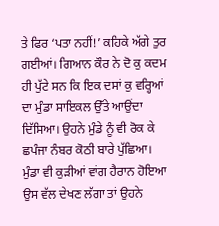ਤੇ ਫਿਰ ‘ਪਤਾ ਨਹੀਂ!’ ਕਹਿਕੇ ਅੱਗੇ ਤੁਰ ਗਈਆਂ। ਗਿਆਨ ਕੌਰ ਨੇ ਦੋ ਕੁ ਕਦਮ ਹੀ ਪੁੱਟੇ ਸਨ ਕਿ ਇਕ ਦਸਾਂ ਕੁ ਵਰ੍ਹਿਆਂ ਦਾ ਮੁੰਡਾ ਸਾਇਕਲ ਉੱਤੇ ਆਉਂਦਾ ਦਿੱਸਿਆ। ਉਹਨੇ ਮੁੰਡੇ ਨੂੰ ਵੀ ਰੋਕ ਕੇ ਛਪੰਜਾ ਨੰਬਰ ਕੋਠੀ ਬਾਰੇ ਪੁੱਛਿਆ। ਮੁੰਡਾ ਵੀ ਕੁਡ਼ੀਆਂ ਵਾਂਗ ਹੈਰਾਨ ਹੋਇਆ ਉਸ ਵੱਲ ਦੇਖਣ ਲੱਗਾ ਤਾਂ ਉਹਨੇ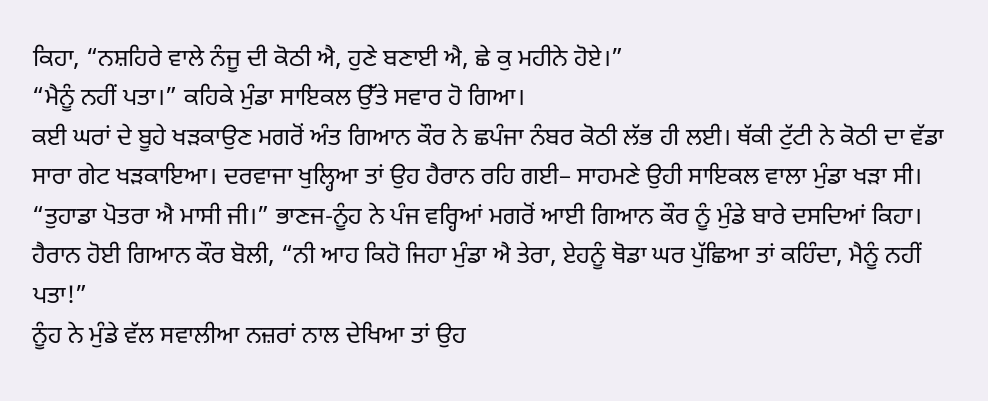ਕਿਹਾ, “ਨਸ਼ਹਿਰੇ ਵਾਲੇ ਨੰਜੂ ਦੀ ਕੋਠੀ ਐ, ਹੁਣੇ ਬਣਾਈ ਐ, ਛੇ ਕੁ ਮਹੀਨੇ ਹੋਏ।”
“ਮੈਨੂੰ ਨਹੀਂ ਪਤਾ।” ਕਹਿਕੇ ਮੁੰਡਾ ਸਾਇਕਲ ਉੱਤੇ ਸਵਾਰ ਹੋ ਗਿਆ।
ਕਈ ਘਰਾਂ ਦੇ ਬੂਹੇ ਖਡ਼ਕਾਉਣ ਮਗਰੋਂ ਅੰਤ ਗਿਆਨ ਕੌਰ ਨੇ ਛਪੰਜਾ ਨੰਬਰ ਕੋਠੀ ਲੱਭ ਹੀ ਲਈ। ਥੱਕੀ ਟੁੱਟੀ ਨੇ ਕੋਠੀ ਦਾ ਵੱਡਾ ਸਾਰਾ ਗੇਟ ਖਡ਼ਕਾਇਆ। ਦਰਵਾਜਾ ਖੁਲ੍ਹਿਆ ਤਾਂ ਉਹ ਹੈਰਾਨ ਰਹਿ ਗਈ– ਸਾਹਮਣੇ ਉਹੀ ਸਾਇਕਲ ਵਾਲਾ ਮੁੰਡਾ ਖਡ਼ਾ ਸੀ।
“ਤੁਹਾਡਾ ਪੋਤਰਾ ਐ ਮਾਸੀ ਜੀ।” ਭਾਣਜ-ਨੂੰਹ ਨੇ ਪੰਜ ਵਰ੍ਹਿਆਂ ਮਗਰੋਂ ਆਈ ਗਿਆਨ ਕੌਰ ਨੂੰ ਮੁੰਡੇ ਬਾਰੇ ਦਸਦਿਆਂ ਕਿਹਾ।
ਹੈਰਾਨ ਹੋਈ ਗਿਆਨ ਕੌਰ ਬੋਲੀ, “ਨੀ ਆਹ ਕਿਹੋ ਜਿਹਾ ਮੁੰਡਾ ਐ ਤੇਰਾ, ਏਹਨੂੰ ਥੋਡਾ ਘਰ ਪੁੱਛਿਆ ਤਾਂ ਕਹਿੰਦਾ, ਮੈਨੂੰ ਨਹੀਂ ਪਤਾ!”
ਨੂੰਹ ਨੇ ਮੁੰਡੇ ਵੱਲ ਸਵਾਲੀਆ ਨਜ਼ਰਾਂ ਨਾਲ ਦੇਖਿਆ ਤਾਂ ਉਹ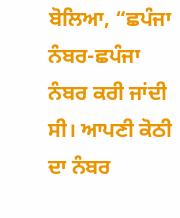ਬੋਲਿਆ, “ਛਪੰਜਾ ਨੰਬਰ-ਛਪੰਜਾ ਨੰਬਰ ਕਰੀ ਜਾਂਦੀ ਸੀ। ਆਪਣੀ ਕੋਠੀ ਦਾ ਨੰਬਰ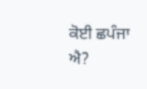ਕੋਈ ਛਪੰਜਾ ਐ?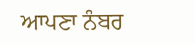ਆਪਣਾ ਨੰਬਰ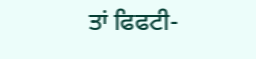ਤਾਂ ਫਿਫਟੀ-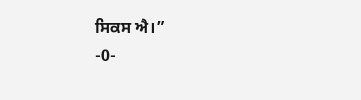ਸਿਕਸ ਐ।”
-0-